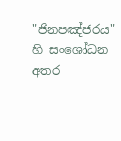"ජිනපඤ්ජරය" හි සංශෝධන අතර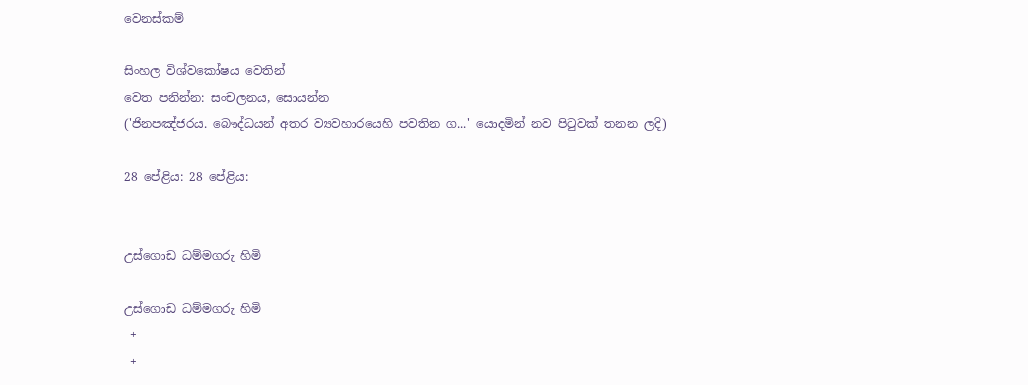වෙනස්කම්

සිංහල විශ්වකෝෂය වෙතින්
වෙත පනින්න: සංචලනය, සොයන්න
('ජිනපඤ්ජරය. බෞද්ධයන් අතර ව්‍යවහාරයෙහි පවතින ග...' යොදමින් නව පිටුවක් තනන ලදි)

28 පේළිය: 28 පේළිය:


උස්ගොඩ ධම්මගරු හිමි

උස්ගොඩ ධම්මගරු හිමි
 +
 +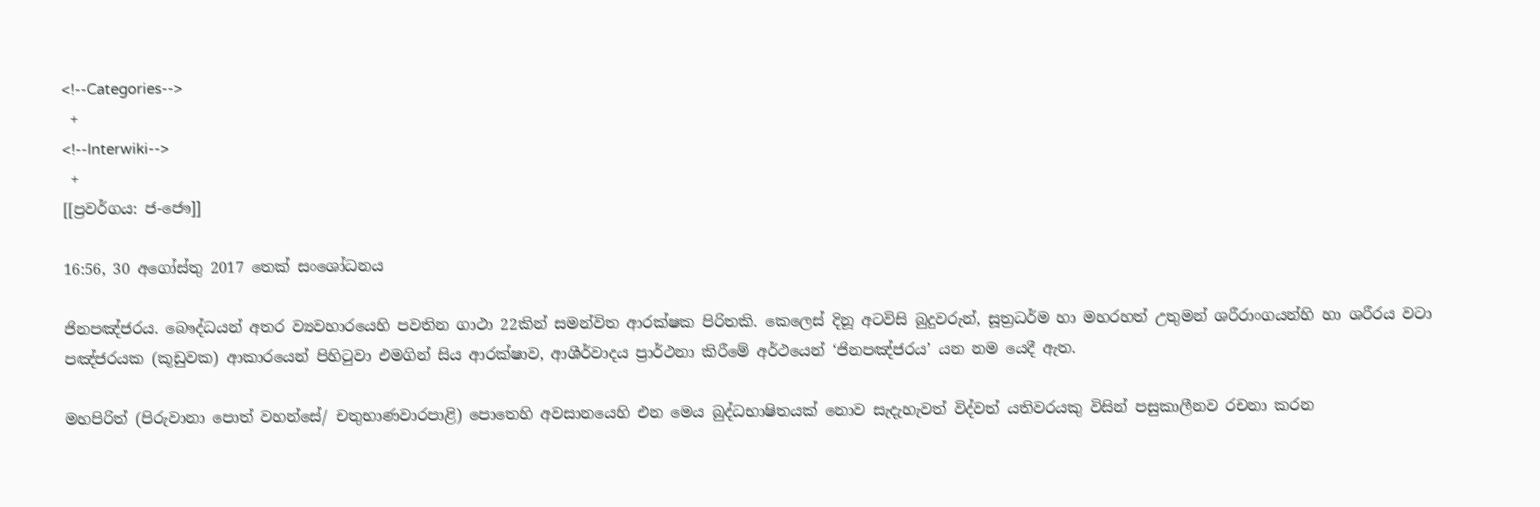<!--Categories-->
 +
<!--Interwiki-->
 +
[[ප්‍රවර්ගය: ජ-ජෞ]]

16:56, 30 අගෝස්තු 2017 තෙක් සංශෝධනය

ජිනපඤ්ජරය. බෞද්ධයන් අතර ව්‍යවහාරයෙහි පවතින ගාථා 22කින් සමන්විත ආරක්ෂක පිරිතකි. කෙලෙස් දිනූ අටවිසි බුදුවරුන්, සූත්‍රධර්ම හා මහරහත් උතුමන් ශරීරාංගයන්හි හා ශරීරය වටා පඤ්ජරයක (කූඩුවක) ආකාරයෙන් පිහිටුවා එමගින් සිය ආරක්ෂාව, ආශීර්වාදය ප්‍රාර්ථනා කිරීමේ අර්ථයෙන් ‘ජිනපඤ්ජරය’ යන නම යෙදී ඇත.

මහපිරිත් (පිරුවානා පොත් වහන්සේ/ චතුභාණවාරපාළි) පොතෙහි අවසානයෙහි එන මෙය බුද්ධභාෂිතයක් නොව සැදැහැවත් විද්වත් යතිවරයකු විසින් පසුකාලීනව රචනා කරන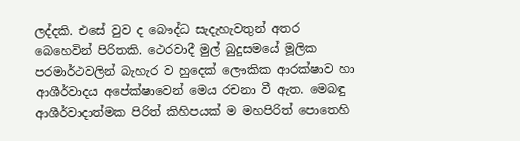ලද්දකි. එසේ වුව ද බෞද්ධ සැදැහැවතුන් අතර බෙහෙවින් පිරිතකි. ථෙරවාදී මුල් බුදුසමයේ මූලික පරමාර්ථවලින් බැහැර ව හුදෙක් ලෞකික ආරක්ෂාව හා ආශීර්වාදය අපේක්ෂාවෙන් මෙය රචනා වී ඇත. මෙබඳු ආශීර්වාදාත්මක පිරිත් කිහිපයක් ම මහපිරිත් පොතෙහි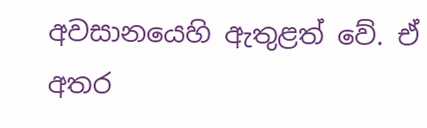අවසානයෙහි ඇතුළත් වේ. ඒ අතර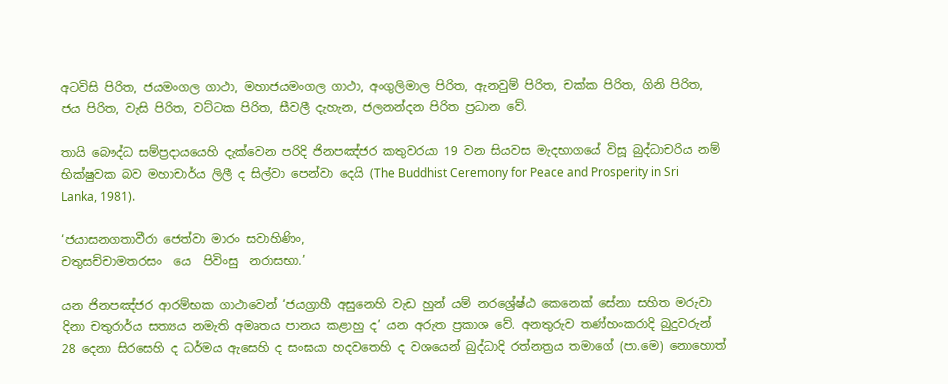අටවිසි පිරිත, ජයමංගල ගාථා, මහාජයමංගල ගාථා, අංගුලිමාල පිරිත, ඇනවුම් පිරිත, චක්ක පිරිත, ගිනි පිරිත, ජය පිරිත, වැසි පිරිත, වට්ටක පිරිත, සීවලී දැහැන, ජලනන්දන පිරිත ප්‍රධාන වේ.

තායි බෞද්ධ සම්ප්‍රදායයෙහි දැක්වෙන පරිදි ජිනපඤ්ජර කතුවරයා 19 වන සියවස මැදභාගයේ විසූ බුද්ධාචරිය නම් භික්ෂුවක බව මහාචාර්ය ලිලී ද සිල්වා පෙන්වා දෙයි (The Buddhist Ceremony for Peace and Prosperity in Sri Lanka, 1981).

‘ජයාසනගතාවීරා ජෙත්වා මාරං සවාහිණිං,
චතුසච්චාමතරසං  යෙ  පිවිංසු  නරාසභා.’

යන ජිනපඤ්ජර ආරම්භක ගාථාවෙන් ‘ජයග්‍රාහී අසුනෙහි වැඩ හුන් යම් නරශ්‍රේෂ්ඨ කෙනෙක් සේනා සහිත මරුවා දිනා චතුරාර්ය සත්‍යය නමැති අමෘතය පානය කළාහු ද’ යන අරුත ප්‍රකාශ වේ. අනතුරුව තණ්හංකරාදි බුදුවරුන් 28 දෙනා සිරසෙහි ද ධර්මය ඇසෙහි ද සංඝයා හදවතෙහි ද වශයෙන් බුද්ධාදි රත්නත්‍රය තමාගේ (පා.මෙ) නොහොත්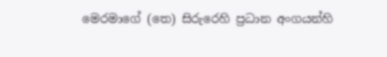මෙරමාගේ (තෙ) සිරුරෙහි ප්‍රධාන අංගයන්හි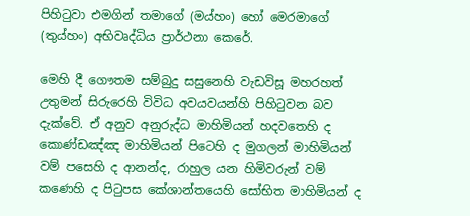පිහිටුවා එමගින් තමාගේ (මය්හං) හෝ මෙරමාගේ (තුය්හං) අභිවෘද්ධිය ප්‍රාර්ථනා කෙරේ.

මෙහි දී ගෞතම සම්බුදු සසුනෙහි වැඩවිසූ මහරහත් උතුමන් සිරුරෙහි විවිධ අවයවයන්හි පිහිටුවන බව දැක්වේ. ඒ අනුව අනුරුද්ධ මාහිමියන් හදවතෙහි ද කොණ්ඩඤ්ඤ මාහිමියන් පිටෙහි ද මුගලන් මාහිමියන් වම් පසෙහි ද ආනන්ද, රාහුල යන හිමිවරුන් වම් කණෙහි ද පිටුපස කේශාන්තයෙහි සෝභිත මාහිමියන් ද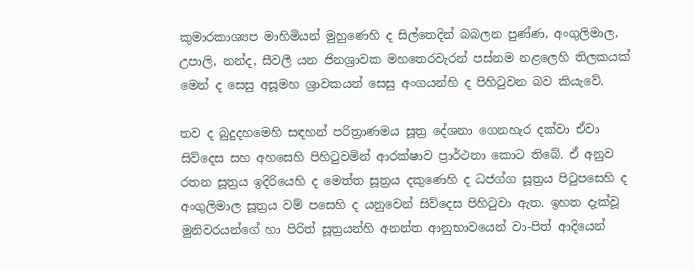කුමාරකාශ්‍යප මාහිමියන් මුහුණෙහි ද සිල්තෙදින් බබලන පුණ්ණ, අංගුලිමාල, උපාලි, නන්ද, සීවලී යන ජිනශ්‍රාවක මහතෙරවැරන් පස්නම නළලෙහි තිලකයක් මෙන් ද සෙසු අසූමහ ශ්‍රාවකයන් සෙසු අංගයන්හි ද පිහිටුවන බව කියැවේ.

තව ද බුදුදහමෙහි සඳහන් පරිත්‍රාණමය සූත්‍ර දේශනා ගෙනහැර දක්වා ඒවා සිව්දෙස සහ අහසෙහි පිහිටුවමින් ආරක්ෂාව ප්‍රාර්ථනා කොට තිබේ. ඒ අනුව රතන සූත්‍රය ඉදිරියෙහි ද මෙත්ත සූත්‍රය දකුණෙහි ද ධජග්ග සූත්‍රය පිටුපසෙහි ද අංගුලිමාල සූත්‍රය වම් පසෙහි ද යනුවෙන් සිව්දෙස පිහිටුවා ඇත. ඉහත දැක්වූ මුනිවරයන්ගේ හා පිරිත් සූත්‍රයන්හි අනන්ත ආනුභාවයෙන් වා-පිත් ආදියෙන්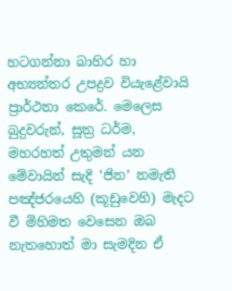හටගන්නා බාහිර හා අභ්‍යන්තර උපද්‍රව වියැළේවායි ප්‍රාර්ථනා කෙරේ. මෙලෙස බුදුවරුන්, සූත්‍ර ධර්ම, මහරහත් උතුමන් යන මේවායින් සැදි ‘ජින’ නමැති පඤ්ජරයෙහි (කූඩුවෙහි) මැදට වී මිහිමත වෙසෙන ඔබ නැතහොත් මා සැමදින ඒ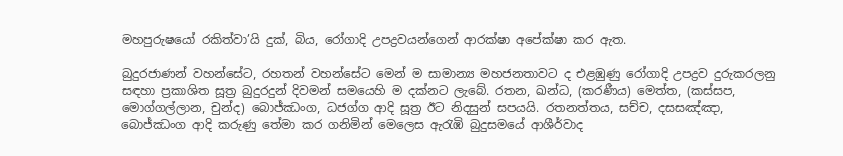මහපුරුෂයෝ රකිත්වා’යි දුක්, බිය, රෝගාදි උපද්‍රවයන්ගෙන් ආරක්ෂා අපේක්ෂා කර ඇත.

බුදුරජාණන් වහන්සේට, රහතන් වහන්සේට මෙන් ම සාමාන්‍ය මහජනතාවට ද එළඹුණු රෝගාදි උපද්‍රව දුරුකරලනු සඳහා ප්‍රකාශිත සූත්‍ර බුදුරදුන් දිවමන් සමයෙහි ම දක්නට ලැබේ. රතන, ඛන්ධ, (කරණීය) මෙත්ත, (කස්සප, මොග්ගල්ලාන, චුන්ද) බොජ්ඣංග, ධජග්ග ආදි සූත්‍ර ඊට නිදසුන් සපයයි. රතනත්තය, සච්ච, දසසඤ්ඤා, බොජ්ඣංග ආදි කරුණු තේමා කර ගනිමින් මෙලෙස ඇරැඹි බුදුසමයේ ආශීර්වාද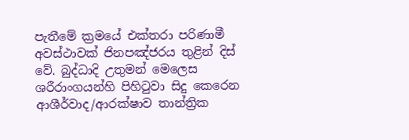පැතීමේ ක්‍රමයේ එක්තරා පරිණාමී අවස්ථාවක් ජිනපඤ්ජරය තුළින් දිස් වේ. බුද්ධාදි උතුමන් මෙලෙස ශරීරාංගයන්හි පිහිටුවා සිදු කෙරෙන ආශීර්වාද/ආරක්ෂාව තාන්ත්‍රික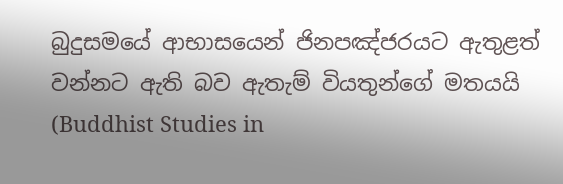බුදුසමයේ ආභාසයෙන් ජිනපඤ්ජරයට ඇතුළත් වන්නට ඇති බව ඇතැම් වියතුන්ගේ මතයයි (Buddhist Studies in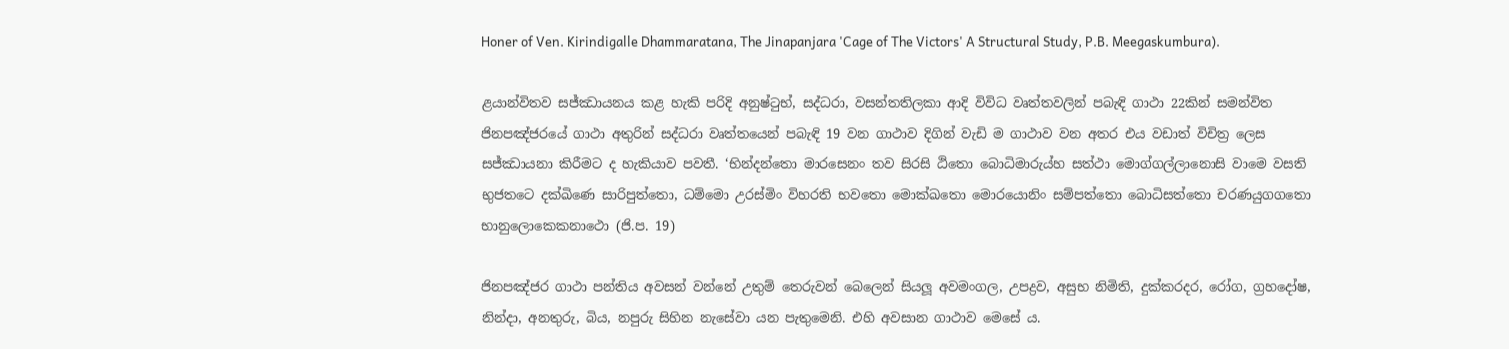Honer of Ven. Kirindigalle Dhammaratana, The Jinapanjara 'Cage of The Victors' A Structural Study, P.B. Meegaskumbura).

ළයාන්විතව සජ්ඣායනය කළ හැකි පරිදි අනුෂ්ටුභ්, සද්ධරා, වසන්තතිලකා ආදි විවිධ වෘත්තවලින් පබැඳි ගාථා 22කින් සමන්විත ජිනපඤ්ජරයේ ගාථා අතුරින් සද්ධරා වෘත්තයෙන් පබැඳි 19 වන ගාථාව දිගින් වැඩි ම ගාථාව වන අතර එය වඩාත් විචිත්‍ර ලෙස සජ්ඣායනා කිරීමට ද හැකියාව පවතී. ‘භින්දන්තො මාරසෙනං තව සිරසි ඨිතො බොධිමාරුය්හ සත්ථා මොග්ගල්ලානොසි වාමෙ වසති භුජතටෙ දක්ඛිණෙ සාරිපුත්තො, ධම්මො උරස්මිං විහරති භවතො මොක්ඛතො මොරයොනිං සම්පත්තො බොධිසත්තො චරණයුගගතො භානුලොකෙකනාථො (ජි.ප. 19)

ජිනපඤ්ජර ගාථා පන්තිය අවසන් වන්නේ උතුම් තෙරුවන් බෙලෙන් සියලූ අවමංගල, උපද්‍රව, අසුභ නිමිති, දුක්කරදර, රෝග, ග්‍රහදෝෂ, නින්දා, අනතුරු, බිය, නපුරු සිහින නැසේවා යන පැතුමෙනි. එහි අවසාන ගාථාව මෙසේ ය.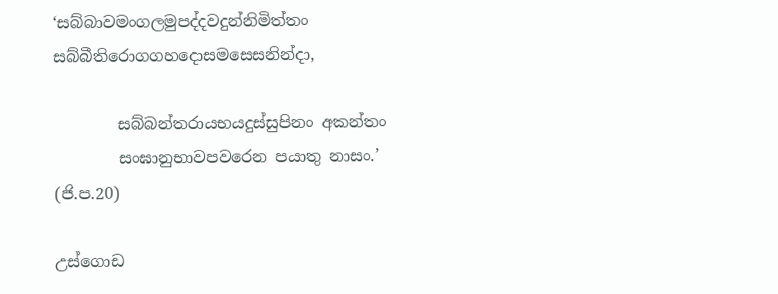‘සබ්බාවමංගලමුපද්දවදුන්නිමිත්තං සබ්බීතිරොගගහදොසමසෙසනින්දා,

        සබ්බන්තරායභයදුස්සුපිනං අකන්තං
        සංඝානුභාවපවරෙන පයාතු නාසං.’   (ජි.ප.20)

උස්ගොඩ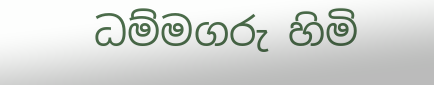ධම්මගරු හිමි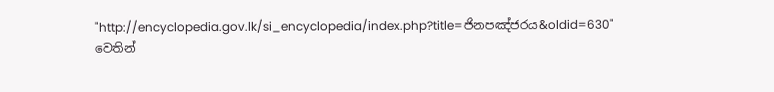"http://encyclopedia.gov.lk/si_encyclopedia/index.php?title=ජිනපඤ්ජරය&oldid=630" වෙතින්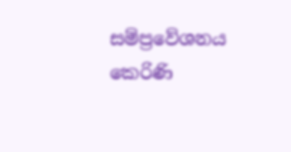සම්ප්‍රවේශනය කෙරිණි